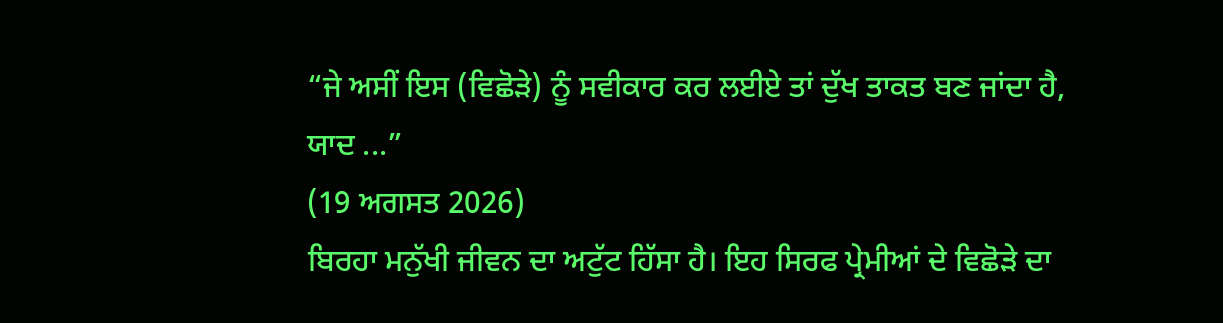“ਜੇ ਅਸੀਂ ਇਸ (ਵਿਛੋੜੇ) ਨੂੰ ਸਵੀਕਾਰ ਕਰ ਲਈਏ ਤਾਂ ਦੁੱਖ ਤਾਕਤ ਬਣ ਜਾਂਦਾ ਹੈ, ਯਾਦ ...”
(19 ਅਗਸਤ 2026)
ਬਿਰਹਾ ਮਨੁੱਖੀ ਜੀਵਨ ਦਾ ਅਟੁੱਟ ਹਿੱਸਾ ਹੈ। ਇਹ ਸਿਰਫ ਪ੍ਰੇਮੀਆਂ ਦੇ ਵਿਛੋੜੇ ਦਾ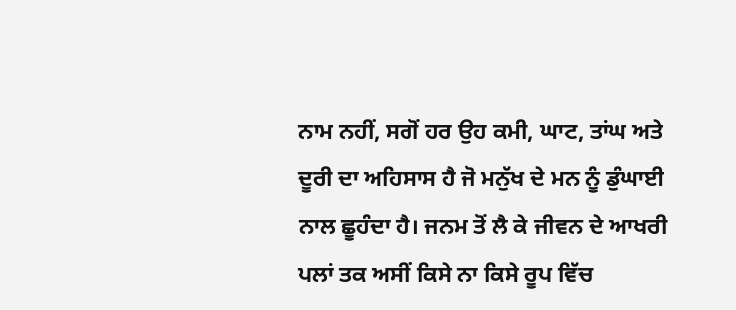ਨਾਮ ਨਹੀਂ, ਸਗੋਂ ਹਰ ਉਹ ਕਮੀ, ਘਾਟ, ਤਾਂਘ ਅਤੇ ਦੂਰੀ ਦਾ ਅਹਿਸਾਸ ਹੈ ਜੋ ਮਨੁੱਖ ਦੇ ਮਨ ਨੂੰ ਡੁੰਘਾਈ ਨਾਲ ਛੂਹੰਦਾ ਹੈ। ਜਨਮ ਤੋਂ ਲੈ ਕੇ ਜੀਵਨ ਦੇ ਆਖਰੀ ਪਲਾਂ ਤਕ ਅਸੀਂ ਕਿਸੇ ਨਾ ਕਿਸੇ ਰੂਪ ਵਿੱਚ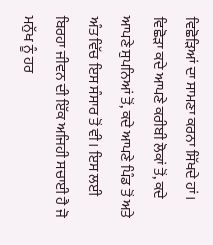ਵਿਛੋੜਿਆਂ ਦਾ ਸਾਮਣਾ ਕਰਨਾ ਸਿੱਖਦੇ ਹਾਂ। ਵਿਛੋੜਾ ਕਦੇ ਆਪਣੇ ਕਰੀਬੀ ਲੋਕਾਂ ਤੋਂ, ਕਦੇ ਆਪਣੇ ਸੁਪਨਿਆਂ ਤੋਂ, ਕਦੇ ਆਪਣੇ ਪਿੰਡ ਤੋਂ ਅਤੇ ਅੰਤ ਵਿੱਚ ਇਸ ਸੰਸਾਰ ਤੋਂ ਵੀ। ਇਸ ਲਈ ਬਿਰਹਾ ਜੀਵਨ ਦੀ ਇੱਕ ਅਜਿਹੀ ਸਚਾਈ ਹੈ ਜੋ ਮਨੁੱਖ ਨੂੰ ਹਰ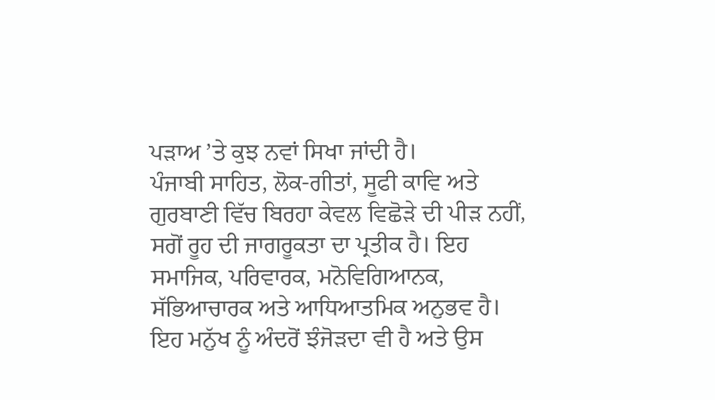ਪੜਾਅ ’ਤੇ ਕੁਝ ਨਵਾਂ ਸਿਖਾ ਜਾਂਦੀ ਹੈ।
ਪੰਜਾਬੀ ਸਾਹਿਤ, ਲੋਕ-ਗੀਤਾਂ, ਸੂਫੀ ਕਾਵਿ ਅਤੇ ਗੁਰਬਾਣੀ ਵਿੱਚ ਬਿਰਹਾ ਕੇਵਲ ਵਿਛੋੜੇ ਦੀ ਪੀੜ ਨਹੀਂ, ਸਗੋਂ ਰੂਹ ਦੀ ਜਾਗਰੂਕਤਾ ਦਾ ਪ੍ਰਤੀਕ ਹੈ। ਇਹ ਸਮਾਜਿਕ, ਪਰਿਵਾਰਕ, ਮਨੋਵਿਗਿਆਨਕ, ਸੱਭਿਆਚਾਰਕ ਅਤੇ ਆਧਿਆਤਮਿਕ ਅਨੁਭਵ ਹੈ। ਇਹ ਮਨੁੱਖ ਨੂੰ ਅੰਦਰੋਂ ਝੰਜੋੜਦਾ ਵੀ ਹੈ ਅਤੇ ਉਸ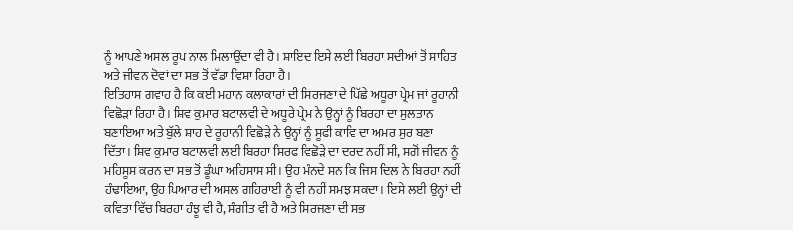ਨੂੰ ਆਪਣੇ ਅਸਲ ਰੂਪ ਨਾਲ ਮਿਲਾਉਂਦਾ ਵੀ ਹੈ। ਸ਼ਾਇਦ ਇਸੇ ਲਈ ਬਿਰਹਾ ਸਦੀਆਂ ਤੋਂ ਸਾਹਿਤ ਅਤੇ ਜੀਵਨ ਦੋਵਾਂ ਦਾ ਸਭ ਤੋਂ ਵੱਡਾ ਵਿਸ਼ਾ ਰਿਹਾ ਹੈ।
ਇਤਿਹਾਸ ਗਵਾਹ ਹੈ ਕਿ ਕਈ ਮਹਾਨ ਕਲਾਕਾਰਾਂ ਦੀ ਸਿਰਜਣਾ ਦੇ ਪਿੱਛੇ ਅਧੂਰਾ ਪ੍ਰੇਮ ਜਾਂ ਰੂਹਾਨੀ ਵਿਛੋੜਾ ਰਿਹਾ ਹੈ। ਸ਼ਿਵ ਕੁਮਾਰ ਬਟਾਲਵੀ ਦੇ ਅਧੂਰੇ ਪ੍ਰੇਮ ਨੇ ਉਨ੍ਹਾਂ ਨੂੰ ਬਿਰਹਾ ਦਾ ਸੁਲਤਾਨ ਬਣਾਇਆ ਅਤੇ ਬੁੱਲੇ ਸ਼ਾਹ ਦੇ ਰੂਹਾਨੀ ਵਿਛੋੜੇ ਨੇ ਉਨ੍ਹਾਂ ਨੂੰ ਸੂਫੀ ਕਾਵਿ ਦਾ ਅਮਰ ਸੁਰ ਬਣਾ ਦਿੱਤਾ। ਸ਼ਿਵ ਕੁਮਾਰ ਬਟਾਲਵੀ ਲਈ ਬਿਰਹਾ ਸਿਰਫ ਵਿਛੋੜੇ ਦਾ ਦਰਦ ਨਹੀਂ ਸੀ, ਸਗੋਂ ਜੀਵਨ ਨੂੰ ਮਹਿਸੂਸ ਕਰਨ ਦਾ ਸਭ ਤੋਂ ਡੂੰਘਾ ਅਹਿਸਾਸ ਸੀ। ਉਹ ਮੰਨਦੇ ਸਨ ਕਿ ਜਿਸ ਦਿਲ ਨੇ ਬਿਰਹਾ ਨਹੀਂ ਹੰਢਾਇਆ, ਉਹ ਪਿਆਰ ਦੀ ਅਸਲ ਗਹਿਰਾਈ ਨੂੰ ਵੀ ਨਹੀਂ ਸਮਝ ਸਕਦਾ। ਇਸੇ ਲਈ ਉਨ੍ਹਾਂ ਦੀ ਕਵਿਤਾ ਵਿੱਚ ਬਿਰਹਾ ਹੰਝੂ ਵੀ ਹੈ, ਸੰਗੀਤ ਵੀ ਹੈ ਅਤੇ ਸਿਰਜਣਾ ਦੀ ਸਭ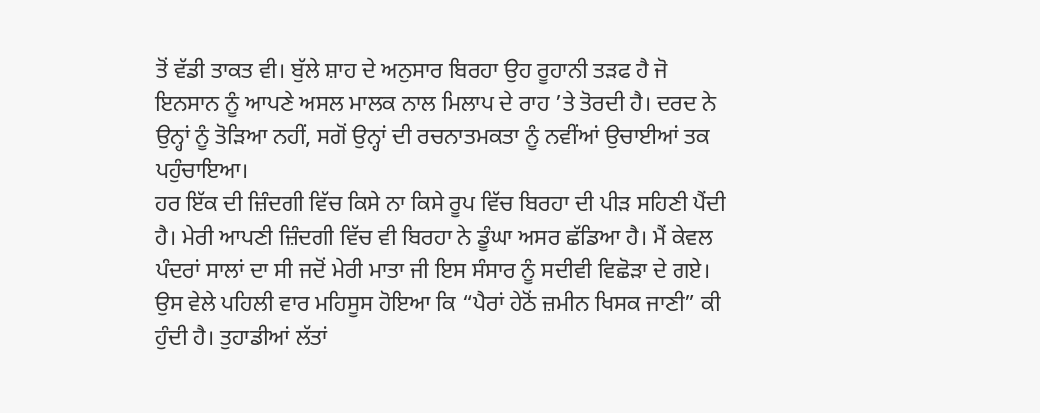ਤੋਂ ਵੱਡੀ ਤਾਕਤ ਵੀ। ਬੁੱਲੇ ਸ਼ਾਹ ਦੇ ਅਨੁਸਾਰ ਬਿਰਹਾ ਉਹ ਰੂਹਾਨੀ ਤੜਫ ਹੈ ਜੋ ਇਨਸਾਨ ਨੂੰ ਆਪਣੇ ਅਸਲ ਮਾਲਕ ਨਾਲ ਮਿਲਾਪ ਦੇ ਰਾਹ ’ਤੇ ਤੋਰਦੀ ਹੈ। ਦਰਦ ਨੇ ਉਨ੍ਹਾਂ ਨੂੰ ਤੋੜਿਆ ਨਹੀਂ, ਸਗੋਂ ਉਨ੍ਹਾਂ ਦੀ ਰਚਨਾਤਮਕਤਾ ਨੂੰ ਨਵੀਂਆਂ ਉਚਾਈਆਂ ਤਕ ਪਹੁੰਚਾਇਆ।
ਹਰ ਇੱਕ ਦੀ ਜ਼ਿੰਦਗੀ ਵਿੱਚ ਕਿਸੇ ਨਾ ਕਿਸੇ ਰੂਪ ਵਿੱਚ ਬਿਰਹਾ ਦੀ ਪੀੜ ਸਹਿਣੀ ਪੈਂਦੀ ਹੈ। ਮੇਰੀ ਆਪਣੀ ਜ਼ਿੰਦਗੀ ਵਿੱਚ ਵੀ ਬਿਰਹਾ ਨੇ ਡੂੰਘਾ ਅਸਰ ਛੱਡਿਆ ਹੈ। ਮੈਂ ਕੇਵਲ ਪੰਦਰਾਂ ਸਾਲਾਂ ਦਾ ਸੀ ਜਦੋਂ ਮੇਰੀ ਮਾਤਾ ਜੀ ਇਸ ਸੰਸਾਰ ਨੂੰ ਸਦੀਵੀ ਵਿਛੋੜਾ ਦੇ ਗਏ। ਉਸ ਵੇਲੇ ਪਹਿਲੀ ਵਾਰ ਮਹਿਸੂਸ ਹੋਇਆ ਕਿ “ਪੈਰਾਂ ਹੇਠੋਂ ਜ਼ਮੀਨ ਖਿਸਕ ਜਾਣੀ” ਕੀ ਹੁੰਦੀ ਹੈ। ਤੁਹਾਡੀਆਂ ਲੱਤਾਂ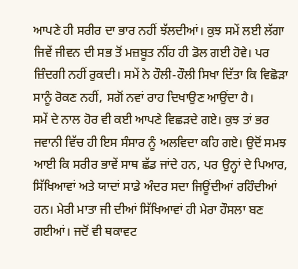ਆਪਣੇ ਹੀ ਸਰੀਰ ਦਾ ਭਾਰ ਨਹੀਂ ਝੱਲਦੀਆਂ। ਕੁਝ ਸਮੇਂ ਲਈ ਲੱਗਾ ਜਿਵੇਂ ਜੀਵਨ ਦੀ ਸਭ ਤੋਂ ਮਜ਼ਬੂਤ ਨੀਂਹ ਹੀ ਡੋਲ ਗਈ ਹੋਵੇ। ਪਰ ਜ਼ਿੰਦਗੀ ਨਹੀਂ ਰੁਕਦੀ। ਸਮੇਂ ਨੇ ਹੌਲੀ-ਹੌਲੀ ਸਿਖਾ ਦਿੱਤਾ ਕਿ ਵਿਛੋੜਾ ਸਾਨੂੰ ਰੋਕਣ ਨਹੀਂ, ਸਗੋਂ ਨਵਾਂ ਰਾਹ ਦਿਖਾਉਣ ਆਉਂਦਾ ਹੈ।
ਸਮੇਂ ਦੇ ਨਾਲ ਹੋਰ ਵੀ ਕਈ ਆਪਣੇ ਵਿਛੜਦੇ ਗਏ। ਕੁਝ ਤਾਂ ਭਰ ਜਵਾਨੀ ਵਿੱਚ ਹੀ ਇਸ ਸੰਸਾਰ ਨੂੰ ਅਲਵਿਦਾ ਕਹਿ ਗਏ। ਉਦੋਂ ਸਮਝ ਆਈ ਕਿ ਸਰੀਰ ਭਾਵੇਂ ਸਾਥ ਛੱਡ ਜਾਂਦੇ ਹਨ, ਪਰ ਉਨ੍ਹਾਂ ਦੇ ਪਿਆਰ, ਸਿੱਖਿਆਵਾਂ ਅਤੇ ਯਾਦਾਂ ਸਾਡੇ ਅੰਦਰ ਸਦਾ ਜਿਊਂਦੀਆਂ ਰਹਿੰਦੀਆਂ ਹਨ। ਮੇਰੀ ਮਾਤਾ ਜੀ ਦੀਆਂ ਸਿੱਖਿਆਵਾਂ ਹੀ ਮੇਰਾ ਹੌਸਲਾ ਬਣ ਗਈਆਂ। ਜਦੋਂ ਵੀ ਥਕਾਵਟ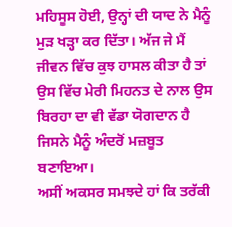ਮਹਿਸੂਸ ਹੋਈ, ਉਨ੍ਹਾਂ ਦੀ ਯਾਦ ਨੇ ਮੈਨੂੰ ਮੁੜ ਖੜ੍ਹਾ ਕਰ ਦਿੱਤਾ। ਅੱਜ ਜੇ ਮੈਂ ਜੀਵਨ ਵਿੱਚ ਕੁਝ ਹਾਸਲ ਕੀਤਾ ਹੈ ਤਾਂ ਉਸ ਵਿੱਚ ਮੇਰੀ ਮਿਹਨਤ ਦੇ ਨਾਲ ਉਸ ਬਿਰਹਾ ਦਾ ਵੀ ਵੱਡਾ ਯੋਗਦਾਨ ਹੈ ਜਿਸਨੇ ਮੈਨੂੰ ਅੰਦਰੋਂ ਮਜ਼ਬੂਤ ਬਣਾਇਆ।
ਅਸੀਂ ਅਕਸਰ ਸਮਝਦੇ ਹਾਂ ਕਿ ਤਰੱਕੀ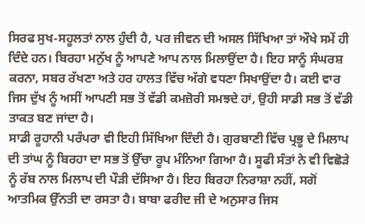ਸਿਰਫ ਸੁਖ-ਸਹੂਲਤਾਂ ਨਾਲ ਹੁੰਦੀ ਹੈ, ਪਰ ਜੀਵਨ ਦੀ ਅਸਲ ਸਿੱਖਿਆ ਤਾਂ ਔਖੇ ਸਮੇਂ ਹੀ ਦਿੰਦੇ ਹਨ। ਬਿਰਹਾ ਮਨੁੱਖ ਨੂੰ ਆਪਣੇ ਆਪ ਨਾਲ ਮਿਲਾਉਂਦਾ ਹੈ। ਇਹ ਸਾਨੂੰ ਸੰਘਰਸ਼ ਕਰਨਾ, ਸਬਰ ਰੱਖਣਾ ਅਤੇ ਹਰ ਹਾਲਤ ਵਿੱਚ ਅੱਗੇ ਵਧਣਾ ਸਿਖਾਉਂਦਾ ਹੈ। ਕਈ ਵਾਰ ਜਿਸ ਦੁੱਖ ਨੂੰ ਅਸੀਂ ਆਪਣੀ ਸਭ ਤੋਂ ਵੱਡੀ ਕਮਜ਼ੋਰੀ ਸਮਝਦੇ ਹਾਂ, ਉਹੀ ਸਾਡੀ ਸਭ ਤੋਂ ਵੱਡੀ ਤਾਕਤ ਬਣ ਜਾਂਦਾ ਹੈ।
ਸਾਡੀ ਰੂਹਾਨੀ ਪਰੰਪਰਾ ਵੀ ਇਹੀ ਸਿੱਖਿਆ ਦਿੰਦੀ ਹੈ। ਗੁਰਬਾਣੀ ਵਿੱਚ ਪ੍ਰਭੂ ਦੇ ਮਿਲਾਪ ਦੀ ਤਾਂਘ ਨੂੰ ਬਿਰਹਾ ਦਾ ਸਭ ਤੋਂ ਉੱਚਾ ਰੂਪ ਮੰਨਿਆ ਗਿਆ ਹੈ। ਸੂਫੀ ਸੰਤਾਂ ਨੇ ਵੀ ਵਿਛੋੜੇ ਨੂੰ ਰੱਬ ਨਾਲ ਮਿਲਾਪ ਦੀ ਪੌੜੀ ਦੱਸਿਆ ਹੈ। ਇਹ ਬਿਰਹਾ ਨਿਰਾਸ਼ਾ ਨਹੀਂ, ਸਗੋਂ ਆਤਮਿਕ ਉੱਨਤੀ ਦਾ ਰਸਤਾ ਹੈ। ਬਾਬਾ ਫਰੀਦ ਜੀ ਦੇ ਅਨੁਸਾਰ ਜਿਸ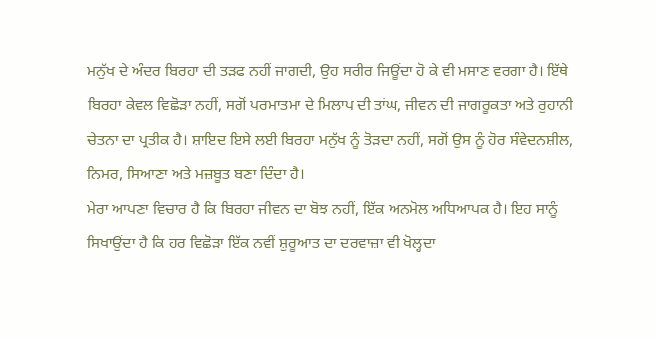ਮਨੁੱਖ ਦੇ ਅੰਦਰ ਬਿਰਹਾ ਦੀ ਤੜਫ ਨਹੀਂ ਜਾਗਦੀ, ਉਹ ਸਰੀਰ ਜਿਊਂਦਾ ਹੋ ਕੇ ਵੀ ਮਸਾਣ ਵਰਗਾ ਹੈ। ਇੱਥੇ ਬਿਰਹਾ ਕੇਵਲ ਵਿਛੋੜਾ ਨਹੀਂ, ਸਗੋਂ ਪਰਮਾਤਮਾ ਦੇ ਮਿਲਾਪ ਦੀ ਤਾਂਘ, ਜੀਵਨ ਦੀ ਜਾਗਰੂਕਤਾ ਅਤੇ ਰੁਹਾਨੀ ਚੇਤਨਾ ਦਾ ਪ੍ਰਤੀਕ ਹੈ। ਸ਼ਾਇਦ ਇਸੇ ਲਈ ਬਿਰਹਾ ਮਨੁੱਖ ਨੂੰ ਤੋੜਦਾ ਨਹੀਂ, ਸਗੋਂ ਉਸ ਨੂੰ ਹੋਰ ਸੰਵੇਦਨਸ਼ੀਲ, ਨਿਮਰ, ਸਿਆਣਾ ਅਤੇ ਮਜ਼ਬੂਤ ਬਣਾ ਦਿੰਦਾ ਹੈ।
ਮੇਰਾ ਆਪਣਾ ਵਿਚਾਰ ਹੈ ਕਿ ਬਿਰਹਾ ਜੀਵਨ ਦਾ ਬੋਝ ਨਹੀਂ, ਇੱਕ ਅਨਮੋਲ ਅਧਿਆਪਕ ਹੈ। ਇਹ ਸਾਨੂੰ ਸਿਖਾਉਂਦਾ ਹੈ ਕਿ ਹਰ ਵਿਛੋੜਾ ਇੱਕ ਨਵੀਂ ਸ਼ੁਰੂਆਤ ਦਾ ਦਰਵਾਜ਼ਾ ਵੀ ਖੋਲ੍ਹਦਾ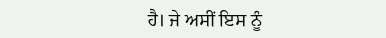ਹੈ। ਜੇ ਅਸੀਂ ਇਸ ਨੂੰ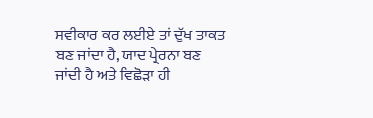ਸਵੀਕਾਰ ਕਰ ਲਈਏ ਤਾਂ ਦੁੱਖ ਤਾਕਤ ਬਣ ਜਾਂਦਾ ਹੈ, ਯਾਦ ਪ੍ਰੇਰਨਾ ਬਣ ਜਾਂਦੀ ਹੈ ਅਤੇ ਵਿਛੋੜਾ ਹੀ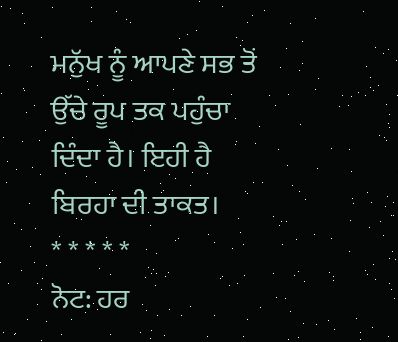ਮਨੁੱਖ ਨੂੰ ਆਪਣੇ ਸਭ ਤੋਂ ਉੱਚੇ ਰੂਪ ਤਕ ਪਹੁੰਚਾ ਦਿੰਦਾ ਹੈ। ਇਹੀ ਹੈ ਬਿਰਹਾ ਦੀ ਤਾਕਤ।
* * * * *
ਨੋਟ: ਹਰ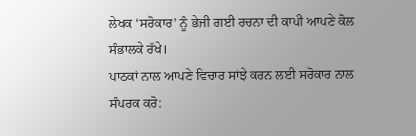ਲੇਖਕ ‘ਸਰੋਕਾਰ’ ਨੂੰ ਭੇਜੀ ਗਈ ਰਚਨਾ ਦੀ ਕਾਪੀ ਆਪਣੇ ਕੋਲ ਸੰਭਾਲਕੇ ਰੱਖੇ।
ਪਾਠਕਾਂ ਨਾਲ ਆਪਣੇ ਵਿਚਾਰ ਸਾਂਝੇ ਕਰਨ ਲਈ ਸਰੋਕਾਰ ਨਾਲ ਸੰਪਰਕ ਕਰੋ: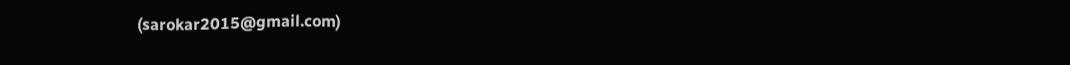(sarokar2015@gmail.com)